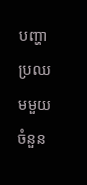បញ្ហាប្រឈមមួយចំនួន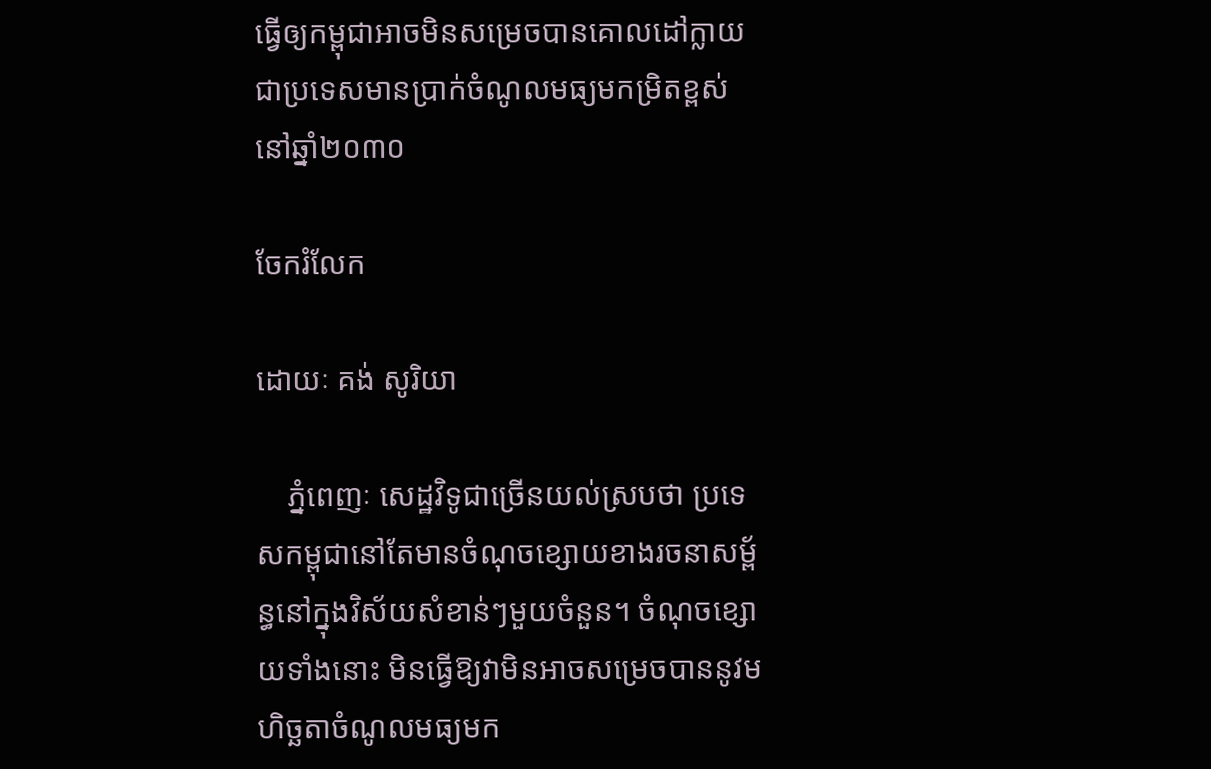ធ្វើឲ្យកម្ពុជាអាចមិនសម្រេចបានគោលដៅក្លាយជាប្រទេសមានប្រាក់ចំណូលមធ្យមកម្រិតខ្ពស់នៅឆ្នាំ២០៣០

ចែករំលែក

ដោយៈ គង់ សូរិយា

    ភ្នំពេញៈ សេដ្ឋវិទូជាច្រើនយល់ស្របថា ប្រទេសកម្ពុជានៅតែមានចំណុចខ្សោយខាងរចនាសម្ព័ន្ធនៅក្នុងវិស័យសំខាន់ៗមួយចំនួន។ ចំណុចខ្សោយទាំងនោះ មិនធ្វើឱ្យវាមិនអាចសម្រេចបាននូវមហិច្ឆតាចំណូលមធ្យមក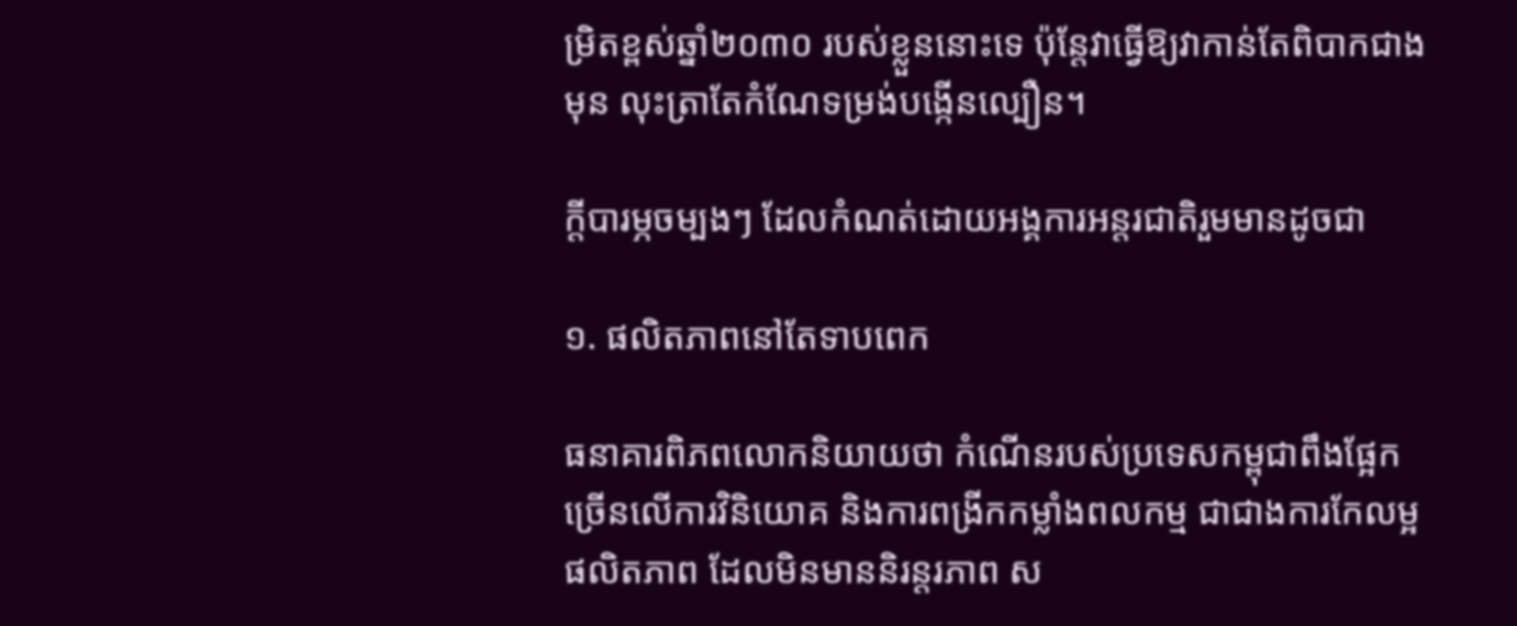ម្រិតខ្ពស់ឆ្នាំ២០៣០ របស់ខ្លួននោះទេ ប៉ុន្តែវាធ្វើឱ្យវាកាន់តែពិបាកជាងមុន លុះត្រាតែកំណែទម្រង់បង្កើនល្បឿន។

ក្តីបារម្ភចម្បងៗ ដែលកំណត់ដោយអង្គការអន្តរជាតិរួមមានដូចជា

១. ផលិតភាពនៅតែទាបពេក

ធនាគារពិភពលោកនិយាយថា កំណើនរបស់ប្រទេសកម្ពុជាពឹងផ្អែកច្រើនលើការវិនិយោគ និងការពង្រីកកម្លាំងពលកម្ម ជាជាងការកែលម្អផលិតភាព ដែលមិនមាននិរន្តរភាព ស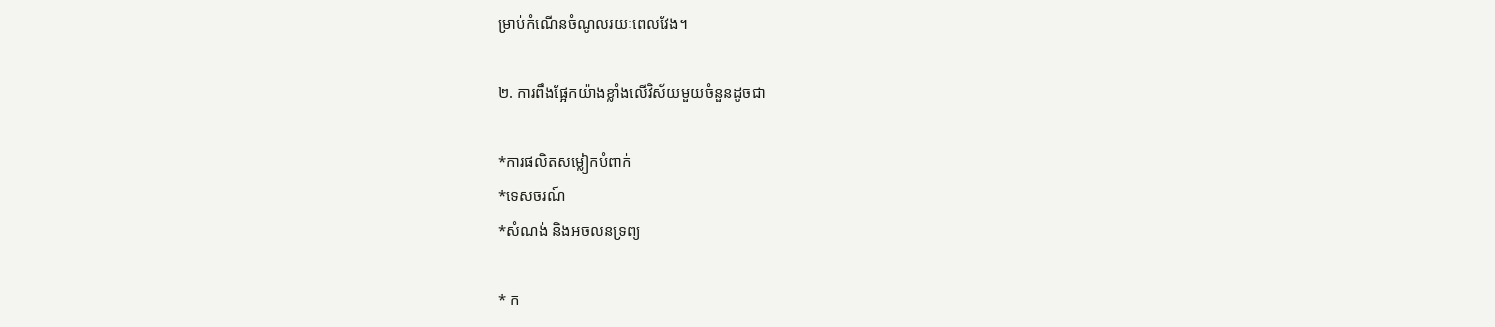ម្រាប់កំណើនចំណូលរយៈពេលវែង។

២. ការពឹងផ្អែកយ៉ាងខ្លាំងលើវិស័យមួយចំនួនដូចជា

*ការផលិតសម្លៀកបំពាក់
*ទេសចរណ៍
*សំណង់ និងអចលនទ្រព្យ

* ក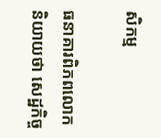សិកម្ម

ធនាគារពិភពលោកនិយាយថា សេដ្ឋកិច្ច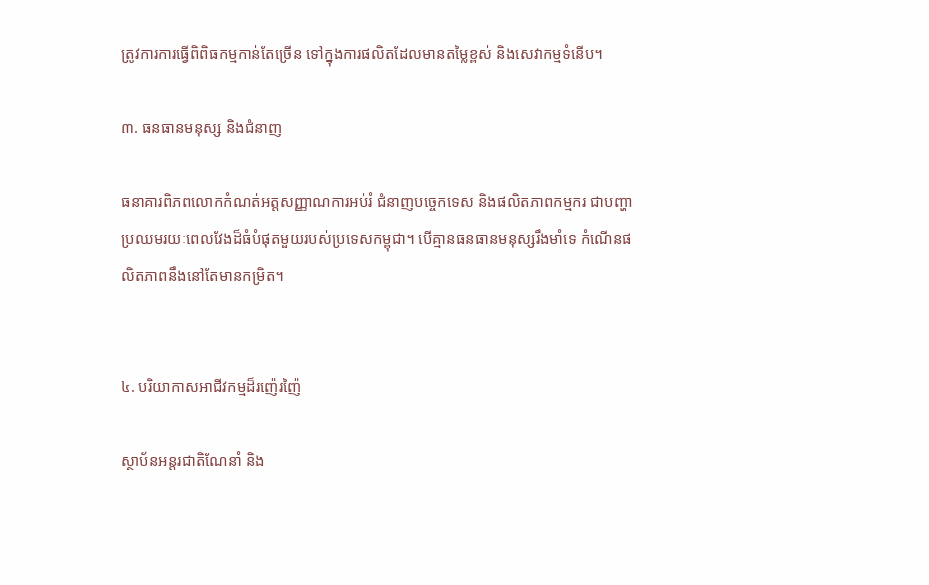ត្រូវការការធ្វើពិពិធកម្មកាន់តែច្រើន ទៅក្នុងការផលិតដែលមានតម្លៃខ្ពស់ និងសេវាកម្មទំនើប។

៣. ធនធានមនុស្ស និងជំនាញ

ធនាគារពិភពលោកកំណត់អត្តសញ្ញាណការអប់រំ ជំនាញបច្ចេកទេស និងផលិតភាពកម្មករ ជាបញ្ហាប្រឈមរយៈពេលវែងដ៏ធំបំផុតមួយរបស់ប្រទេសកម្ពុជា។ បើគ្មានធនធានមនុស្សរឹងមាំទេ កំណើនផលិតភាពនឹងនៅតែមានកម្រិត។


៤. បរិយាកាសអាជីវកម្មដ៏រញ៉េរញ៉ៃ

ស្ថាប័នអន្តរជាតិណែនាំ និង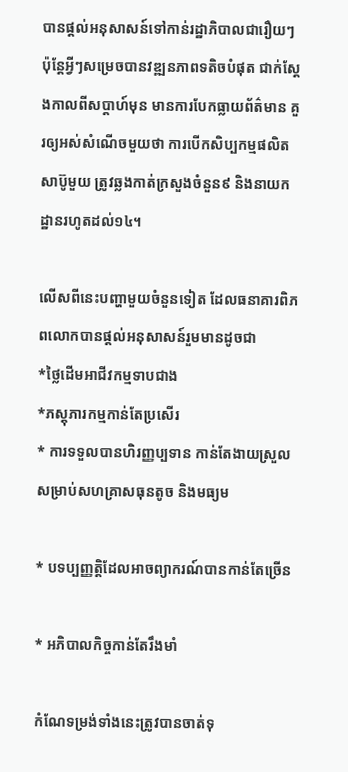បានផ្តល់អនុសាសន៍ទៅកាន់រដ្ឋាភិបាលជារឿយៗ ប៉ុន្តែអ្វីៗសម្រេចបានវឌ្ឍនភាពទតិចបំផុត ជាក់ស្តែងកាលពីសប្តាហ៍មុន មានការបែកធ្លាយព័ត៌មាន គួរឲ្យអស់សំណើចមួយថា ការបើកសិប្បកម្មផលិតសាប៊ូមួយ ត្រូវឆ្លងកាត់ក្រសួងចំនួន៩ និងនាយកដ្ឋានរហូតដល់១៤។

លើសពីនេះបញ្ហាមួយចំនួនទៀត ដែលធនាគារពិភពលោកបានផ្តល់អនុសាសន៍រួមមានដូចជា
*ថ្លៃដើមអាជីវកម្មទាបជាង
*ភស្តុភារកម្មកាន់តែប្រសើរ
* ការទទួលបានហិរញ្ញប្បទាន កាន់តែងាយស្រួលសម្រាប់សហគ្រាសធុនតូច និងមធ្យម

* បទប្បញ្ញត្តិដែលអាចព្យាករណ៍បានកាន់តែច្រើន

* អភិបាលកិច្ចកាន់តែរឹងមាំ

កំណែទម្រង់ទាំងនេះត្រូវបានចាត់ទុ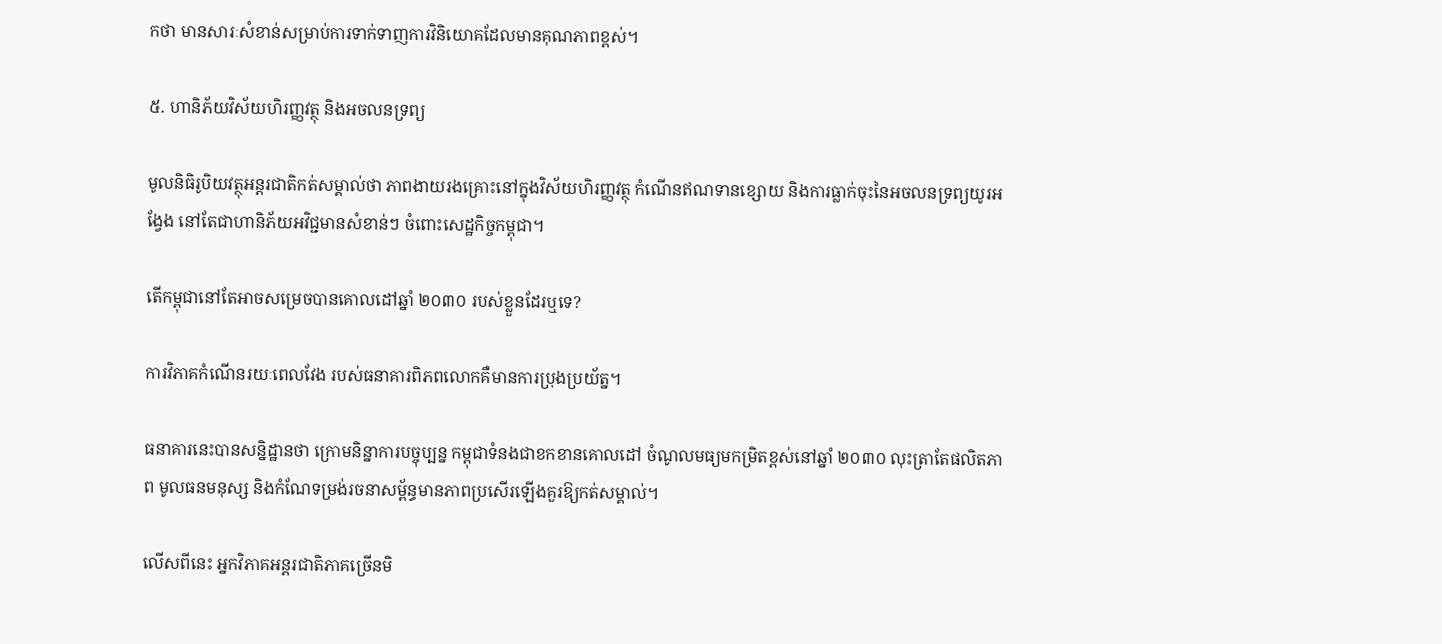កថា មានសារៈសំខាន់សម្រាប់ការទាក់ទាញការវិនិយោគដែលមានគុណភាពខ្ពស់។

៥. ហានិភ័យវិស័យហិរញ្ញវត្ថុ និងអចលនទ្រព្យ

មូលនិធិរូបិយវត្ថុអន្តរជាតិកត់សម្គាល់ថា ភាពងាយរងគ្រោះនៅក្នុងវិស័យហិរញ្ញវត្ថុ កំណើនឥណទានខ្សោយ និងការធ្លាក់ចុះនៃអចលនទ្រព្យយូរអង្វែង នៅតែជាហានិភ័យអវិជ្ជមានសំខាន់ៗ ចំពោះសេដ្ឋកិច្ចកម្ពុជា។

តើកម្ពុជានៅតែអាចសម្រេចបានគោលដៅឆ្នាំ ២០៣០ របស់ខ្លួនដែរឬទេ?

ការវិភាគកំណើនរយៈពេលវែង របស់ធនាគារពិភពលោកគឺមានការប្រុងប្រយ័ត្ន។

ធនាគារនេះបានសន្និដ្ឋានថា ក្រោមនិន្នាការបច្ចុប្បន្ន កម្ពុជាទំនងជាខកខានគោលដៅ ចំណូលមធ្យមកម្រិតខ្ពស់នៅឆ្នាំ ២០៣០ លុះត្រាតែផលិតភាព មូលធនមនុស្ស និងកំណែទម្រង់រចនាសម្ព័ន្ធមានភាពប្រសើរឡើងគួរឱ្យកត់សម្គាល់។

លើសពីនេះ អ្នកវិភាគអន្តរជាតិភាគច្រើនមិ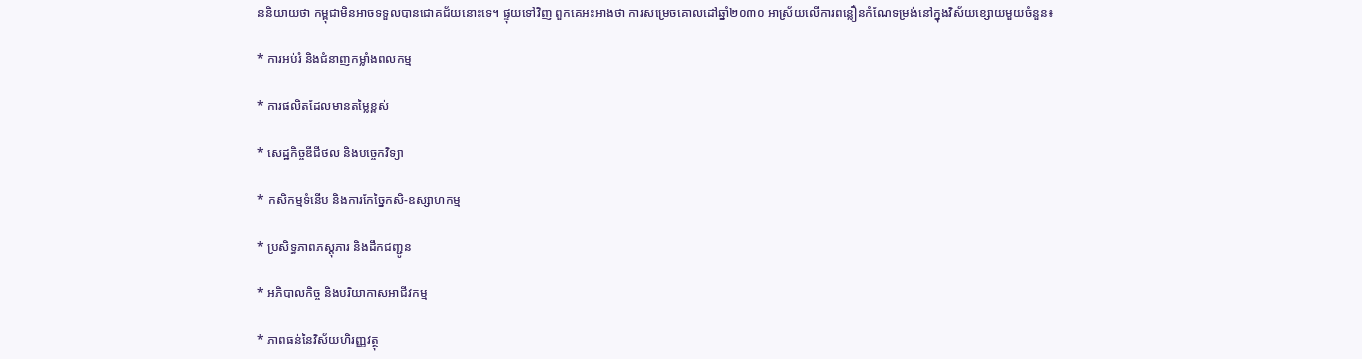ននិយាយថា កម្ពុជាមិនអាចទទួលបានជោគជ័យនោះទេ។ ផ្ទុយទៅវិញ ពួកគេអះអាងថា ការសម្រេចគោលដៅឆ្នាំ២០៣០ អាស្រ័យលើការពន្លឿនកំណែទម្រង់នៅក្នុងវិស័យខ្សោយមួយចំនួន៖

* ការអប់រំ និងជំនាញកម្លាំងពលកម្ម

* ការផលិតដែលមានតម្លៃខ្ពស់

* សេដ្ឋកិច្ចឌីជីថល និងបច្ចេកវិទ្យា

* កសិកម្មទំនើប និងការកែច្នៃកសិ-ឧស្សាហកម្ម

* ប្រសិទ្ធភាពភស្តុភារ និងដឹកជញ្ជូន

* អភិបាលកិច្ច និងបរិយាកាសអាជីវកម្ម

* ភាពធន់នៃវិស័យហិរញ្ញវត្ថុ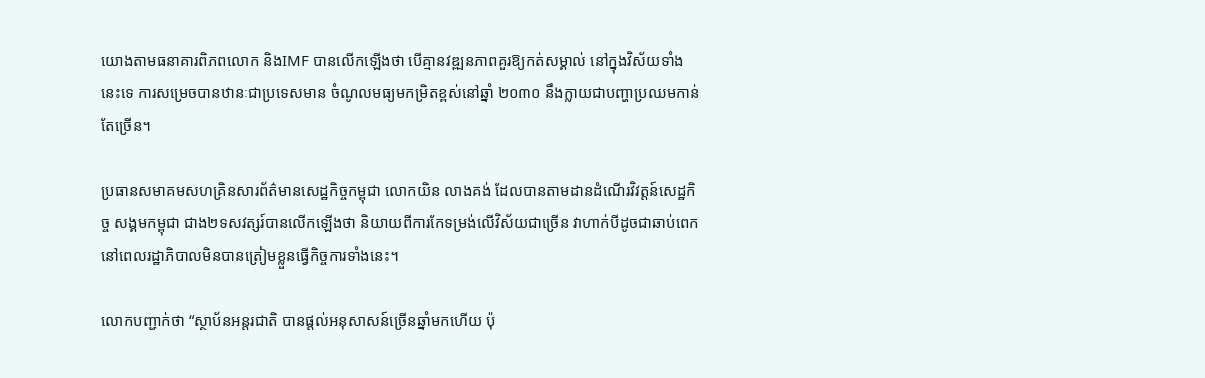យោងតាមធនាគារពិភពលោក និងIMF បានលើកឡើងថា បើគ្មានវឌ្ឍនភាពគួរឱ្យកត់សម្គាល់ នៅក្នុងវិស័យទាំងនេះទេ ការសម្រេចបានឋានៈជាប្រទេសមាន ចំណូលមធ្យមកម្រិតខ្ពស់នៅឆ្នាំ ២០៣០ នឹងក្លាយជាបញ្ហាប្រឈមកាន់តែច្រើន។

ប្រធានសមាគមសហគ្រិនសារព័ត៌មានសេដ្ឋកិច្ចកម្ពុជា លោកយិន លាងគង់ ដែលបានតាមដានដំណើរវិវត្តន៍សេដ្ឋកិច្ច សង្គមកម្ពុជា ជាង២ទសវត្សរ៍បានលើកឡើងថា និយាយពីការកែទម្រង់លើវិស័យជាច្រើន វាហាក់បីដូចជាឆាប់ពេក នៅពេលរដ្ឋាភិបាលមិនបានត្រៀមខ្លួនធ្វើកិច្ចការទាំងនេះ។

លោកបញ្ជាក់ថា “ស្ថាប័នអន្តរជាតិ បានផ្តល់អនុសាសន៍ច្រើនឆ្នាំមកហើយ ប៉ុ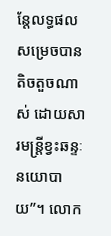ន្តែលទ្ធផលសម្រេចបានតិចតួចណាស់ ដោយសារមន្រ្តីខ្វះឆន្ទៈនយោបាយ”។ លោក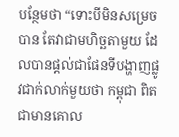បន្ថែមថា “ទោះបីមិនសម្រេចបាន តែវាជាមហិច្ឆតាមួយ ដែលបានផ្តល់ជាផែនទីបង្ហាញផ្លូវជាក់លាក់មួយថា កម្ពុជា ពិតជាមានគោល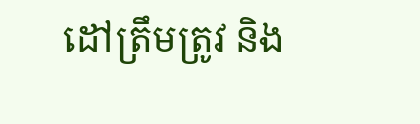ដៅត្រឹមត្រូវ និង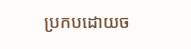ប្រកបដោយច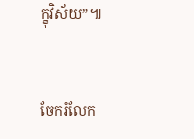ក្ខុវិស័យ”៕


ចែករំលែក